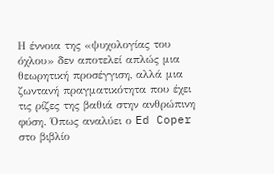Η έννοια της «ψυχολογίας του όχλου» δεν αποτελεί απλώς μια θεωρητική προσέγγιση, αλλά μια ζωντανή πραγματικότητα που έχει τις ρίζες της βαθιά στην ανθρώπινη φύση. Όπως αναλύει ο Ed Coper στο βιβλίο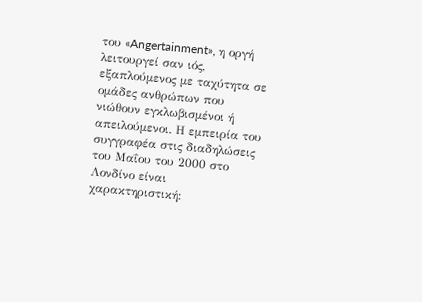του «Angertainment», η οργή λειτουργεί σαν ιός, εξαπλούμενος με ταχύτητα σε ομάδες ανθρώπων που νιώθουν εγκλωβισμένοι ή απειλούμενοι. Η εμπειρία του συγγραφέα στις διαδηλώσεις του Μαΐου του 2000 στο Λονδίνο είναι χαρακτηριστική: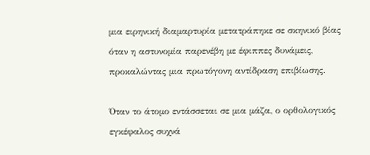μια ειρηνική διαμαρτυρία μετατράπηκε σε σκηνικό βίας όταν η αστυνομία παρενέβη με έφιππες δυνάμεις, προκαλώντας μια πρωτόγονη αντίδραση επιβίωσης.

Όταν το άτομο εντάσσεται σε μια μάζα, ο ορθολογικός εγκέφαλος συχνά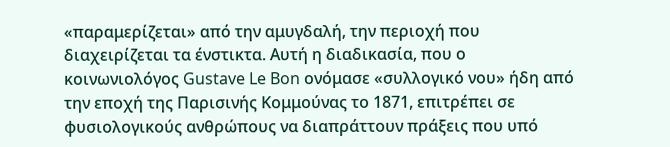«παραμερίζεται» από την αμυγδαλή, την περιοχή που διαχειρίζεται τα ένστικτα. Αυτή η διαδικασία, που ο κοινωνιολόγος Gustave Le Bon ονόμασε «συλλογικό νου» ήδη από την εποχή της Παρισινής Κομμούνας το 1871, επιτρέπει σε φυσιολογικούς ανθρώπους να διαπράττουν πράξεις που υπό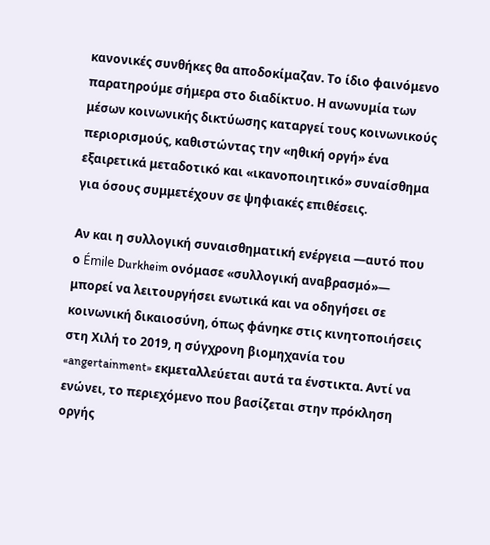κανονικές συνθήκες θα αποδοκίμαζαν. Το ίδιο φαινόμενο παρατηρούμε σήμερα στο διαδίκτυο. Η ανωνυμία των μέσων κοινωνικής δικτύωσης καταργεί τους κοινωνικούς περιορισμούς, καθιστώντας την «ηθική οργή» ένα εξαιρετικά μεταδοτικό και «ικανοποιητικό» συναίσθημα για όσους συμμετέχουν σε ψηφιακές επιθέσεις.

Αν και η συλλογική συναισθηματική ενέργεια —αυτό που ο Émile Durkheim ονόμασε «συλλογική αναβρασμό»— μπορεί να λειτουργήσει ενωτικά και να οδηγήσει σε κοινωνική δικαιοσύνη, όπως φάνηκε στις κινητοποιήσεις στη Χιλή το 2019, η σύγχρονη βιομηχανία του «angertainment» εκμεταλλεύεται αυτά τα ένστικτα. Αντί να ενώνει, το περιεχόμενο που βασίζεται στην πρόκληση οργής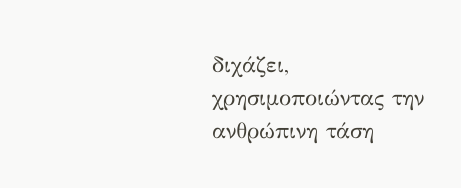διχάζει, χρησιμοποιώντας την ανθρώπινη τάση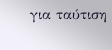για ταύτιση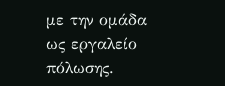με την ομάδα ως εργαλείο πόλωσης.